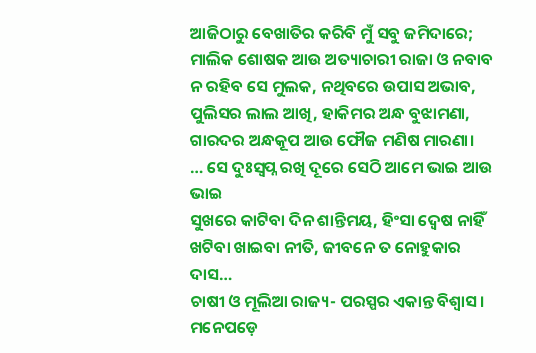ଆଜିଠାରୁ ବେଖାତିର କରିବି ମୁଁ ସବୁ ଜମିଦାରେ;
ମାଲିକ ଶୋଷକ ଆଉ ଅତ୍ୟାଚାରୀ ରାଜା ଓ ନବାବ
ନ ରହିବ ସେ ମୁଲକ, ନଥିବରେ ଉପାସ ଅଭାବ,
ପୁଲିସର ଲାଲ ଆଖି, ହାକିମର ଅନ୍ଧ ବୁଝାମଣା,
ଗାରଦର ଅନ୍ଧକୂପ ଆଉ ଫୌଜ ମଣିଷ ମାରଣା।
… ସେ ଦୁଃସ୍ବପ୍ନ ରଖି ଦୂରେ ସେଠି ଆମେ ଭାଇ ଆଉ ଭାଇ
ସୁଖରେ କାଟିବା ଦିନ ଶାନ୍ତିମୟ, ହିଂସା ଦ୍ବେଷ ନାହିଁ
ଖଟିବା ଖାଇବା ନୀତି, ଜୀବନେ ତ ନୋହୁକାର ଦାସ…
ଚାଷୀ ଓ ମୂଲିଆ ରାଜ୍ୟ- ପରସ୍ପର ଏକାନ୍ତ ବିଶ୍ବାସ।
ମନେପଡ଼େ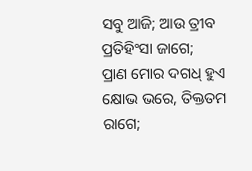ସବୁ ଆଜି; ଆଉ ତ୍ରୀବ ପ୍ରତିହିଂସା ଜାଗେ;
ପ୍ରାଣ ମୋର ଦଗଧ୍ ହୁଏ କ୍ଷୋଭ ଭରେ, ତିକ୍ତତମ ରାଗେ;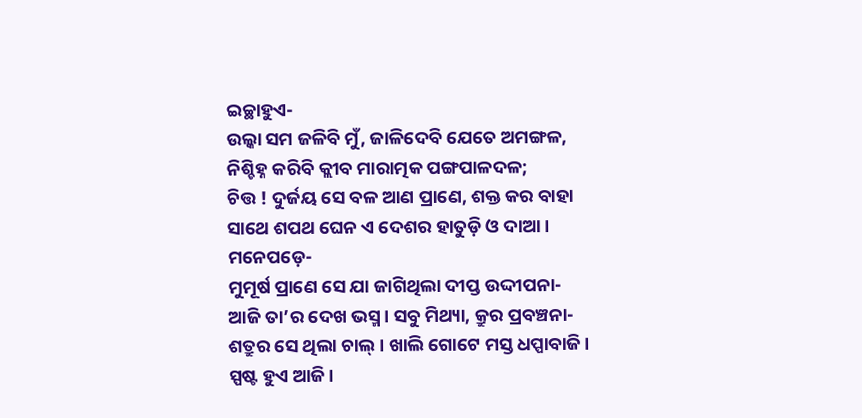ଇଚ୍ଛାହୁଏ-
ଉଲ୍କା ସମ ଜଳିବି ମୁଁ, ଜାଳିଦେବି ଯେତେ ଅମଙ୍ଗଳ,
ନିଶ୍ଚିହ୍ନ କରିବି କ୍ଲୀବ ମାରାତ୍ମକ ପଙ୍ଗପାଳଦଳ;
ଚିତ୍ତ ! ଦୁର୍ଜୟ ସେ ବଳ ଆଣ ପ୍ରାଣେ, ଶକ୍ତ କର ବାହା
ସାଥେ ଶପଥ ଘେନ ଏ ଦେଶର ହାତୁଡ଼ି ଓ ଦାଆ।
ମନେପଡ଼େ-
ମୁମୂର୍ଷ ପ୍ରାଣେ ସେ ଯା ଜାଗିଥିଲା ଦୀପ୍ତ ଉଦ୍ଦୀପନା-
ଆଜି ତା’ର ଦେଖ ଭସ୍ମ। ସବୁ ମିଥ୍ୟା, କ୍ରୁର ପ୍ରବଞ୍ଚନା-
ଶତ୍ରୁର ସେ ଥିଲା ଚାଲ୍। ଖାଲି ଗୋଟେ ମସ୍ତ ଧପ୍ପାବାଜି।
ସ୍ପଷ୍ଟ ହୁଏ ଆଜି।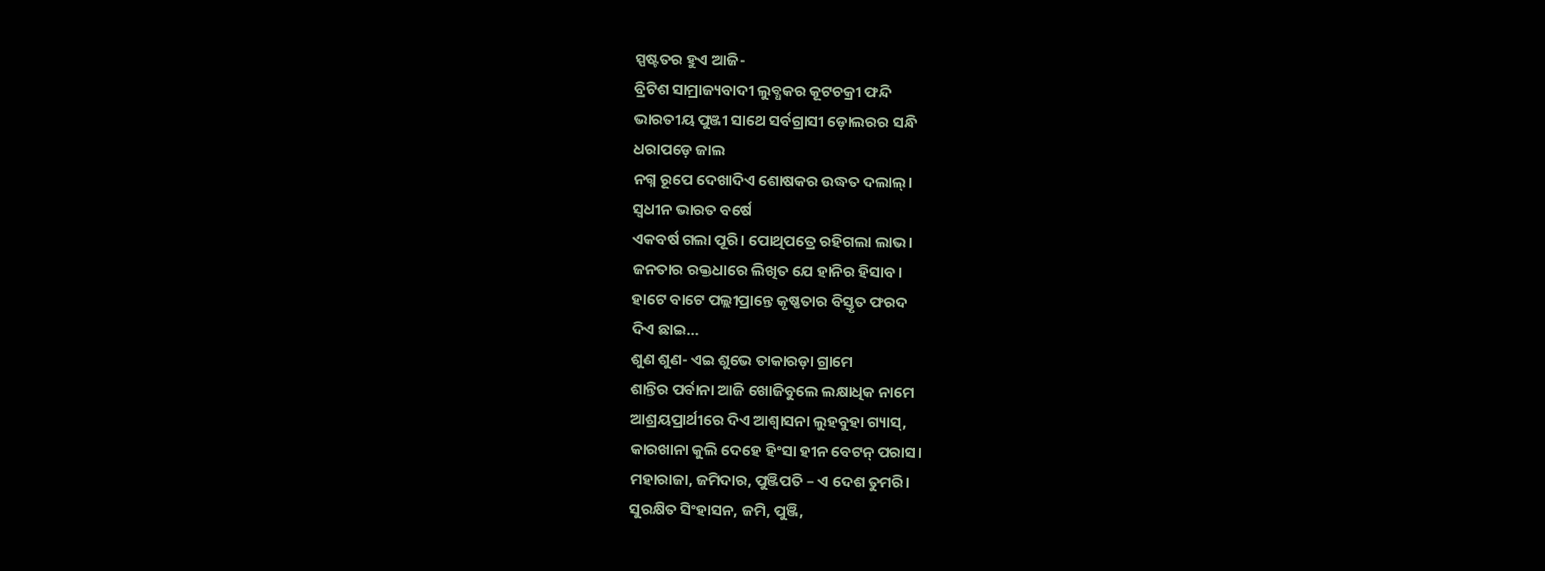ସ୍ପଷ୍ଟତର ହୁଏ ଆଜି-
ବ୍ରିଟିଶ ସାମ୍ରାଜ୍ୟବାଦୀ ଲୁବ୍ଧକର କୂଟଚକ୍ରୀ ଫନ୍ଦି
ଭାରତୀୟ ପୁଞ୍ଜୀ ସାଥେ ସର୍ବଗ୍ରାସୀ ଡ଼ୋଲରର ସନ୍ଧି
ଧରାପଡ଼େ ଜାଲ
ନଗ୍ନ ରୂପେ ଦେଖାଦିଏ ଶୋଷକର ଉଦ୍ଧତ ଦଲାଲ୍।
ସ୍ବଧୀନ ଭାରତ ବର୍ଷେ
ଏକବର୍ଷ ଗଲା ପୂରି। ପୋଥିପତ୍ରେ ରହିଗଲା ଲାଭ।
ଜନତାର ରକ୍ତଧାରେ ଲିଖିତ ଯେ ହାନିର ହିସାବ।
ହାଟେ ବାଟେ ପଲ୍ଲୀପ୍ରାନ୍ତେ କୃଷ୍ଣତାର ବିସ୍ତୃତ ଫରଦ
ଦିଏ ଛାଇ…
ଶୁଣ ଶୁଣ- ଏଇ ଶୁଭେ ତାକାରଡ଼ା ଗ୍ରାମେ
ଶାନ୍ତିର ପର୍ବାନା ଆଜି ଖୋଜିବୁଲେ ଲକ୍ଷାଧିକ ନାମେ
ଆଶ୍ରୟପ୍ରାର୍ଥୀରେ ଦିଏ ଆଶ୍ବାସନା ଲୁହବୁହା ଗ୍ୟାସ୍,
କାରଖାନା କୁଲି ଦେହେ ହିଂସା ହୀନ ବେଟନ୍ ପରାସ।
ମହାରାଜା, ଜମିଦାର, ପୁଞ୍ଜିପତି – ଏ ଦେଶ ତୁମରି।
ସୁରକ୍ଷିତ ସିଂହାସନ, ଜମି, ପୁଞ୍ଜି,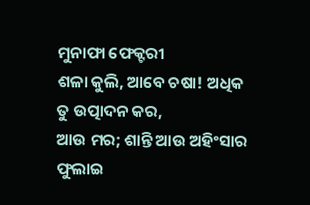ମୁନାଫା ଫେକ୍ଟରୀ
ଶଳା କୁଲି, ଆବେ ଚଷା! ଅଧିକ ତୁ ଉତ୍ପାଦନ କର,
ଆଉ ମର; ଶାନ୍ତି ଆଉ ଅହିଂସାର ଫୁଲାଇ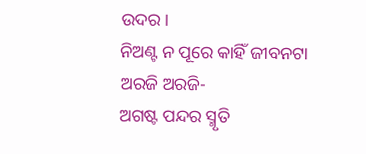ଉଦର।
ନିଅଣ୍ଟ ନ ପୂରେ କାହିଁ ଜୀବନଟା ଅରଜି ଅରଜି-
ଅଗଷ୍ଟ ପନ୍ଦର ସ୍ମୃତି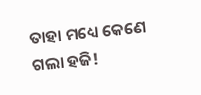ତାହା ମଧ୍ୟେ କେଣେ ଗଲା ହଜି!